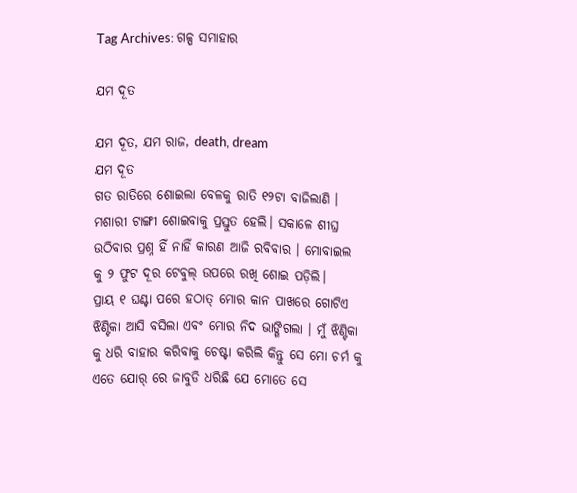Tag Archives: ଗଳ୍ପ ସମାହାର

ଯମ ଦୂତ

ଯମ ଦୂତ, ଯମ ରାଜ, death, dream
ଯମ ଦୂତ
ଗତ ରାତିରେ ଶୋଇଲା ବେଳକୁ ରାତି ୧୨ଟା ବାଜିଲାଣି । ମଶାରୀ ଟାଙ୍ଗୀ ଶୋଇବାକୁ ପ୍ରସ୍ତୁତ ହେଲି। ସକାଳେ ଶୀଘ୍ର ଉଠିବାର ପ୍ରଶ୍ନ ହିଁ ନାହିଁ କାରଣ ଆଜି ରବିବାର । ମୋବାଇଲ କୁ ୨ ଫୁଟ ଦୂର ଟେବୁଲ୍ ଉପରେ ରଖି ଶୋଇ ପଡ଼ିଲି।
ପ୍ରାୟ ୧ ଘଣ୍ଟା ପରେ ହଠାତ୍ ମୋର କାନ ପାଖରେ ଗୋଟିଏ ଝିଣ୍ଟିକା ଆସି ବସିଲା ଏବଂ ମୋର ନିଦ ଭାଙ୍ଗିଗଲା । ମୁଁ ଝିଣ୍ଟିକା କୁ ଧରି ବାହାର କରିବାକୁ ଚେଷ୍ଟା କରିଲି କିନ୍ତୁ ସେ ମୋ ଚର୍ମ କୁ ଏତେ ଯୋର୍ ରେ ଜାବୁଡି ଧରିଛି ଯେ ମୋତେ ସେ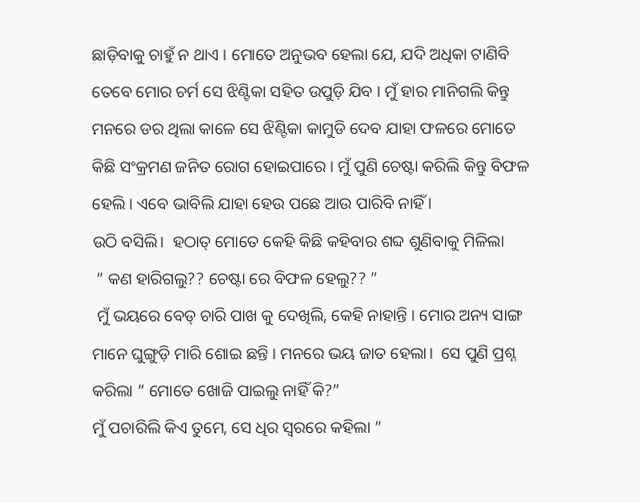ଛାଡ଼ିବାକୁ ଚାହୁଁ ନ ଥାଏ । ମୋତେ ଅନୁଭବ ହେଲା ଯେ, ଯଦି ଅଧିକା ଟାଣିବି ତେବେ ମୋର ଚର୍ମ ସେ ଝିଣ୍ଟିକା ସହିତ ଉପୁଡ଼ି ଯିବ । ମୁଁ ହାର ମାନିଗଲି କିନ୍ତୁ ମନରେ ଡର ଥିଲା କାଳେ ସେ ଝିଣ୍ଟିକା କାମୁଡି ଦେବ ଯାହା ଫଳରେ ମୋତେ କିଛି ସଂକ୍ରମଣ ଜନିତ ରୋଗ ହୋଇପାରେ । ମୁଁ ପୁଣି ଚେଷ୍ଟା କରିଲି କିନ୍ତୁ ବିଫଳ ହେଲି । ଏବେ ଭାବିଲି ଯାହା ହେଉ ପଛେ ଆଉ ପାରିବି ନାହିଁ ।
ଉଠି ବସିଲି।  ହଠାତ୍ ମୋତେ କେହି କିଛି କହିବାର ଶବ୍ଦ ଶୁଣିବାକୁ ମିଳିଲା
 ” କଣ ହାରିଗଲୁ?? ଚେଷ୍ଟା ରେ ବିଫଳ ହେଲୁ?? ”
 ମୁଁ ଭୟରେ ବେଡ୍ ଚାରି ପାଖ କୁ ଦେଖିଲି, କେହି ନାହାନ୍ତି । ମୋର ଅନ୍ୟ ସାଙ୍ଗ ମାନେ ଘୁଙ୍ଗୁଡ଼ି ମାରି ଶୋଇ ଛନ୍ତି । ମନରେ ଭୟ ଜାତ ହେଲା।  ସେ ପୁଣି ପ୍ରଶ୍ନ କରିଲା ” ମୋତେ ଖୋଜି ପାଇଲୁ ନାହିଁ କି?”
ମୁଁ ପଚାରିଲି କିଏ ତୁମେ, ସେ ଧିର ସ୍ଵରରେ କହିଲା ”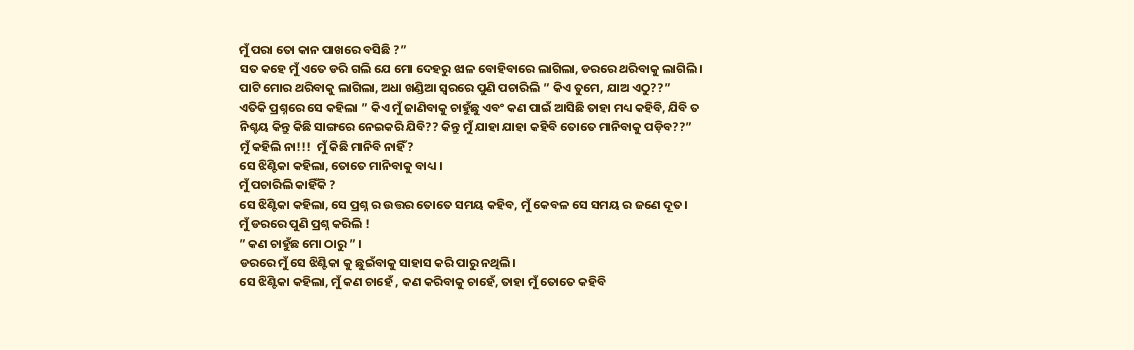ମୁଁ ପରା ତୋ କାନ ପାଖରେ ବସିଛି ?”
ସତ କହେ ମୁଁ ଏତେ ଡରି ଗଲି ଯେ ମୋ ଦେହରୁ ଝାଳ ବୋହିବାରେ ଲାଗିଲା, ଡରରେ ଥରିବାକୁ ଲାଗିଲି ।
ପାଟି ମୋର ଥରିବାକୁ ଲାଗିଲା, ଅଧା ଖଣ୍ଡିଆ ସ୍ଵରରେ ପୁଣି ପଚାରିଲି ” କିଏ ତୁମେ, ଯାଅ ଏଠୁ??”
ଏତିକି ପ୍ରଶ୍ନରେ ସେ କହିଲା ” କିଏ ମୁଁ ଜାଣିବାକୁ ଚାହୁଁଛୁ ଏବଂ କଣ ପାଇଁ ଆସିଛି ତାହା ମଧ୍ୟ କହିବି, ଯିବି ତ ନିଶ୍ଚୟ କିନ୍ତୁ କିଛି ସାଙ୍ଗରେ ନେଇକରି ଯିବି?? କିନ୍ତୁ ମୁଁ ଯାହା ଯାହା କହିବି ତୋତେ ମାନିବାକୁ ପଡ଼ିବ??”
ମୁଁ କହିଲି ନା!!!  ମୁଁ କିଛି ମାନିବି ନାହିଁ?
ସେ ଝିଣ୍ଟିକା କହିଲା, ତୋତେ ମାନିବାକୁ ବାଧ୍ୟ ।
ମୁଁ ପଚାରିଲି କାହିଁକି ?
ସେ ଝିଣ୍ଟିକା କହିଲା, ସେ ପ୍ରଶ୍ନ ର ଉତ୍ତର ତୋତେ ସମୟ କହିବ, ମୁଁ କେବଳ ସେ ସମୟ ର ଜଣେ ଦୂତ।
ମୁଁ ଡରରେ ପୁଣି ପ୍ରଶ୍ନ କରିଲି !
” କଣ ଚାହୁଁଛ ମୋ ଠାରୁ ” ।
ଡରରେ ମୁଁ ସେ ଝିଣ୍ଟିକା କୁ ଛୁଇଁବାକୁ ସାହାସ କରି ପାରୁ ନଥିଲି।
ସେ ଝିଣ୍ଟିକା କହିଲା, ମୁଁ କଣ ଚାହେଁ , କଣ କରିବାକୁ ଚାହେଁ, ତାହା ମୁଁ ତୋତେ କହିବି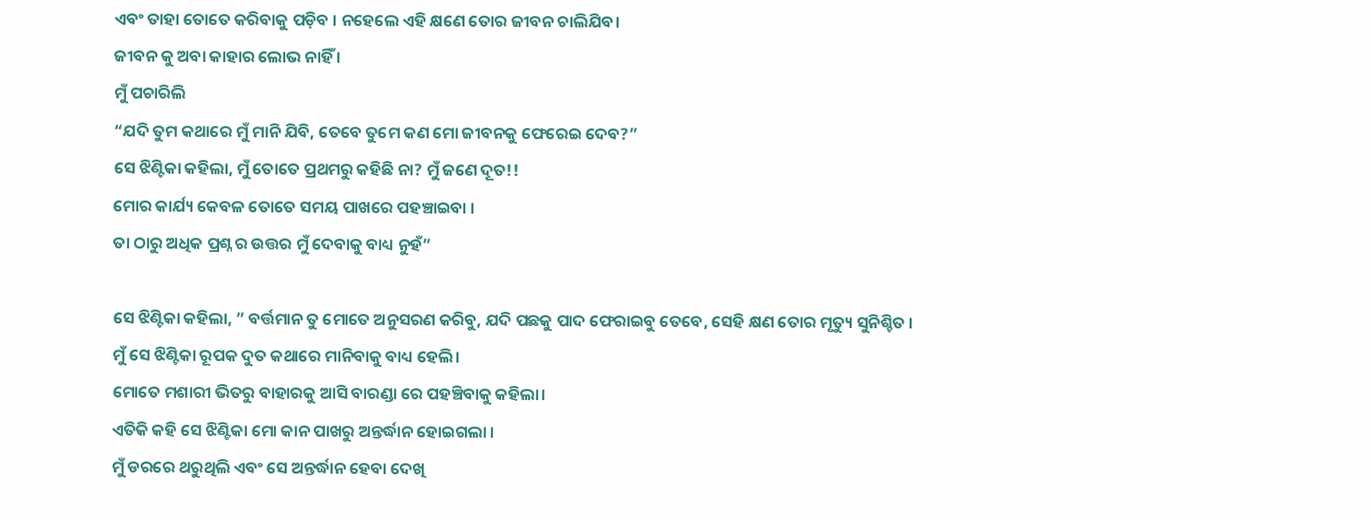ଏବଂ ତାହା ତୋତେ କରିବାକୁ ପଡ଼ିବ । ନହେଲେ ଏହି କ୍ଷଣେ ତୋର ଜୀବନ ଚାଲିଯିବ।
ଜୀବନ କୁ ଅବା କାହାର ଲୋଭ ନାହିଁ ।
ମୁଁ ପଚାରିଲି
“ଯଦି ତୁମ କଥାରେ ମୁଁ ମାନି ଯିବି, ତେବେ ତୁମେ କଣ ମୋ ଜୀବନକୁ ଫେରେଇ ଦେବ?”
ସେ ଝିଣ୍ଟିକା କହିଲା, ମୁଁ ତୋତେ ପ୍ରଥମରୁ କହିଛି ନା? ମୁଁ ଜଣେ ଦୂତ!!
ମୋର କାର୍ଯ୍ୟ କେବଳ ତୋତେ ସମୟ ପାଖରେ ପହଞ୍ଚାଇବା ।
ତା ଠାରୁ ଅଧିକ ପ୍ରଶ୍ନ ର ଉତ୍ତର ମୁଁ ଦେବାକୁ ବାଧ୍ୟ ନୁହଁ”

ସେ ଝିଣ୍ଟିକା କହିଲା, ” ବର୍ତ୍ତମାନ ତୁ ମୋତେ ଅନୁସରଣ କରିବୁ, ଯଦି ପଛକୁ ପାଦ ଫେରାଇବୁ ତେବେ, ସେହି କ୍ଷଣ ତୋର ମୃତ୍ୟୁ ସୁନିଶ୍ଚିତ ।
ମୁଁ ସେ ଝିଣ୍ଟିକା ରୂପକ ଦୁତ କଥାରେ ମାନିବାକୁ ବାଧ୍ୟ ହେଲି।
ମୋତେ ମଶାରୀ ଭିତରୁ ବାହାରକୁ ଆସି ବାରଣ୍ଡା ରେ ପହଞ୍ଚିବାକୁ କହିଲା।
ଏତିକି କହି ସେ ଝିଣ୍ଟିକା ମୋ କାନ ପାଖରୁ ଅନ୍ତର୍ଦ୍ଧାନ ହୋଇଗଲା ।
ମୁଁ ଡରରେ ଥରୁଥିଲି ଏବଂ ସେ ଅନ୍ତର୍ଦ୍ଧାନ ହେବା ଦେଖି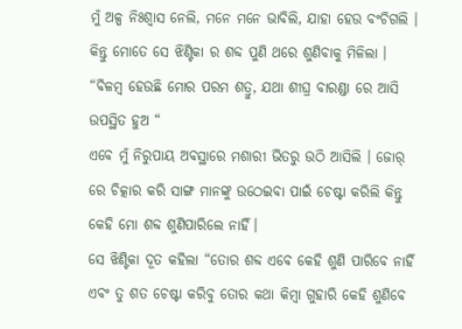ମୁଁ ଅଳ୍ପ ନିଃଶ୍ୱାସ ନେଲି, ମନେ ମନେ ଭାବିଲି, ଯାହା ହେଉ ବଂଚିଗଲି ।
କିନ୍ତୁ ମୋତେ ସେ ଝିଣ୍ଟିକା ର ଶବ୍ଦ ପୁଣି ଥରେ ଶୁଣିବାକୁ ମିଳିଲା ।
“ବିଳମ୍ବ ହେଉଛି ମୋର ପରମ ଶତ୍ରୁ, ଯଥା ଶୀଘ୍ର ବାରଣ୍ଡା ରେ ଆସି ଉପସ୍ଥିତ ହୁଅ “
ଏବେ ମୁଁ ନିରୁପାୟ ଅବସ୍ଥାରେ ମଶାରୀ ଭିତରୁ ଉଠି ଆସିଲି । ଜୋର୍ ରେ ଚିତ୍କାର କରି ସାଙ୍ଗ ମାନଙ୍କୁ ଉଠେଇବା ପାଇଁ ଚେଷ୍ଟା କରିଲି କିନ୍ତୁ କେହି ମୋ ଶବ୍ଦ ଶୁଣିପାରିଲେ ନାହିଁ।
ସେ ଝିଣ୍ଟିକା ଦୂତ କହିଲା “ତୋର ଶବ୍ଦ ଏବେ କେହି ଶୁଣି ପାରିବେ ନାହିଁ ଏବଂ ତୁ ଶତ ଚେଷ୍ଟା କରିବୁ ତୋର କଥା କିମ୍ବା ଗୁହାରି କେହି ଶୁଣିବେ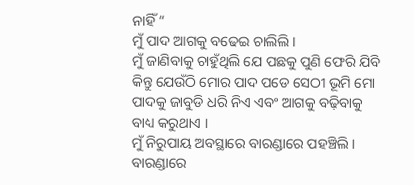ନାହିଁ “
ମୁଁ ପାଦ ଆଗକୁ ବଢେଇ ଚାଲିଲି ।
ମୁଁ ଜାଣିବାକୁ ଚାହୁଁଥିଲି ଯେ ପଛକୁ ପୁଣି ଫେରି ଯିବି କିନ୍ତୁ ଯେଉଁଠି ମୋର ପାଦ ପଡେ ସେଠୀ ଭୂମି ମୋ ପାଦକୁ ଜାବୁଡି ଧରି ନିଏ ଏବଂ ଆଗକୁ ବଢ଼ିବାକୁ ବାଧ୍ୟ କରୁଥାଏ ।
ମୁଁ ନିରୁପାୟ ଅବସ୍ଥାରେ ବାରଣ୍ଡାରେ ପହଞ୍ଚିଲି।
ବାରଣ୍ଡାରେ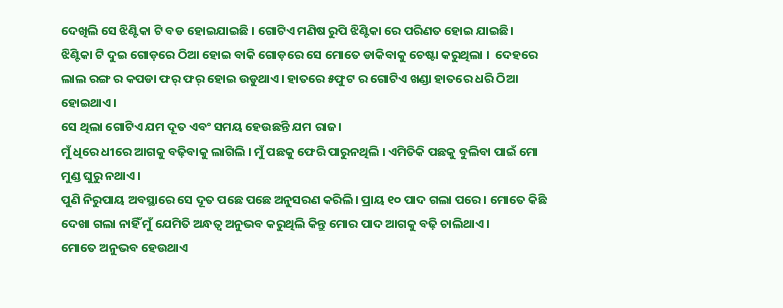ଦେଖିଲି ସେ ଝିଣ୍ଟିକା ଟି ବଡ ହୋଇଯାଇଛି । ଗୋଟିଏ ମଣିଷ ରୁପି ଝିଣ୍ଟିକା ରେ ପରିଣତ ହୋଇ ଯାଇଛି।  ଝିଣ୍ଟିକା ଟି ଦୁଇ ଗୋଡ଼ରେ ଠିଆ ହୋଇ ବାକି ଗୋଡ଼ରେ ସେ ମୋତେ ଡାକିବାକୁ ଚେଷ୍ଟା କରୁଥିଲା ।  ଦେହରେ ଲାଲ ରଙ୍ଗ ର କପଡା ଫର୍ ଫର୍ ହୋଇ ଉଡୁଥାଏ। ହାତରେ ୫ଫୁଟ ର ଗୋଟିଏ ଖଣ୍ଡା ହାତରେ ଧରି ଠିଆ ହୋଇଥାଏ ।
ସେ ଥିଲା ଗୋଟିଏ ଯମ ଦୂତ ଏବଂ ସମୟ ହେଉଛନ୍ତି ଯମ ରାଜ।
ମୁଁ ଧିରେ ଧୀରେ ଆଗକୁ ବଢ଼ିବାକୁ ଲାଗିଲି । ମୁଁ ପଛକୁ ଫେରି ପାରୁନଥିଲି । ଏମିତିକି ପଛକୁ ବୁଲିବା ପାଇଁ ମୋ ମୁଣ୍ଡ ଘୁରୁ ନଥାଏ।
ପୁଣି ନିରୁପାୟ ଅବସ୍ଥାରେ ସେ ଦୂତ ପଛେ ପଛେ ଅନୁସରଣ କରିଲି। ପ୍ରାୟ ୧୦ ପାଦ ଗଲା ପରେ । ମୋତେ କିଛି ଦେଖା ଗଲା ନାହିଁ ମୁଁ ଯେମିତି ଅନ୍ଧତ୍ବ ଅନୁଭବ କରୁଥିଲି କିନ୍ତୁ ମୋର ପାଦ ଆଗକୁ ବଢ଼ି ଚାଲିଥାଏ ।
ମୋତେ ଅନୁଭବ ହେଉଥାଏ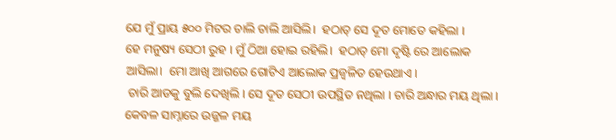ଯେ ମୁଁ ପ୍ରାୟ ୫୦୦ ମିଟର ଚାଲି ଚାଲି ଆସିଲି।  ହଠାତ୍ ସେ ଦୂତ ମୋତେ କହିଲା ।
ହେ ମନୁଷ୍ୟ ସେଠୀ ରୁହ । ମୁଁ ଠିଆ ହୋଇ ରହିଲି।  ହଠାତ୍ ମୋ ଦୃଷ୍ଟି ରେ ଆଲୋକ ଆସିଲା।  ମୋ ଆଖି ଆଗରେ ଗୋଟିଏ ଆଲୋକ ପ୍ରଜ୍ବଳିତ ହେଉଥାଏ ।
 ଚାରି ଆଡକୁ ବୁଲି ଦେଖିଲି । ସେ ଦୂତ ସେଠୀ ଉପସ୍ଥିତ ନଥିଲା । ଚାରି ଅନ୍ଧାର ମୟ ଥିଲା । କେବଳ ସାମ୍ନାରେ ଉଜ୍ଜଳ ମୟ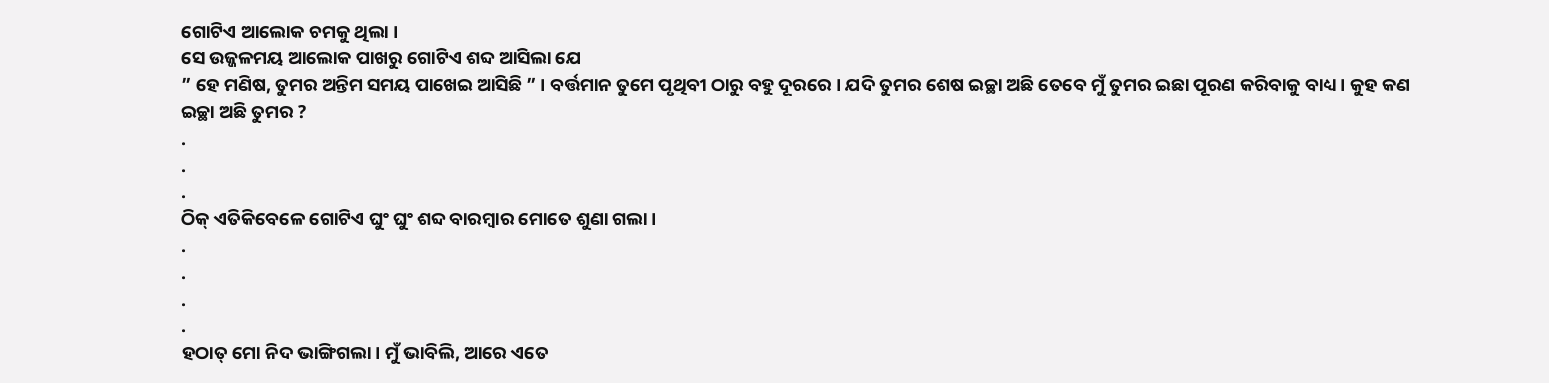ଗୋଟିଏ ଆଲୋକ ଚମକୁ ଥିଲା ।
ସେ ଉଜ୍ଜଳମୟ ଆଲୋକ ପାଖରୁ ଗୋଟିଏ ଶବ୍ଦ ଆସିଲା ଯେ
” ହେ ମଣିଷ, ତୁମର ଅନ୍ତିମ ସମୟ ପାଖେଇ ଆସିଛି ” । ବର୍ତ୍ତମାନ ତୁମେ ପୃଥିବୀ ଠାରୁ ବହୁ ଦୂରରେ । ଯଦି ତୁମର ଶେଷ ଇଚ୍ଛା ଅଛି ତେବେ ମୁଁ ତୁମର ଇଛା ପୂରଣ କରିବାକୁ ବାଧ୍ୟ । କୁହ କଣ ଇଚ୍ଛା ଅଛି ତୁମର ?
.
.
.
ଠିକ୍ ଏତିକିବେଳେ ଗୋଟିଏ ଘୁଂ ଘୁଂ ଶବ୍ଦ ବାରମ୍ଵାର ମୋତେ ଶୁଣା ଗଲା ।
.
.
.
.
ହଠାତ୍ ମୋ ନିଦ ଭାଙ୍ଗିଗଲା। ମୁଁ ଭାବିଲି, ଆରେ ଏତେ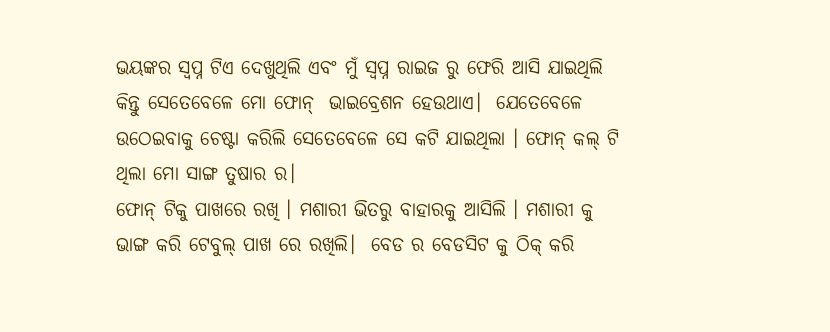ଭୟଙ୍କର ସ୍ଵପ୍ନ ଟିଏ ଦେଖୁଥିଲି ଏବଂ ମୁଁ ସ୍ଵପ୍ନ ରାଇଜ ରୁ ଫେରି ଆସି ଯାଇଥିଲି କିନ୍ତୁ ସେତେବେଳେ ମୋ ଫୋନ୍  ଭାଇବ୍ରେଶନ ହେଉଥାଏ।  ଯେତେବେଳେ ଉଠେଇବାକୁ ଚେଷ୍ଟା କରିଲି ସେତେବେଳେ ସେ କଟି ଯାଇଥିଲା । ଫୋନ୍ କଲ୍ ଟି ଥିଲା ମୋ ସାଙ୍ଗ ତୁଷାର ର।
ଫୋନ୍ ଟିକୁ ପାଖରେ ରଖି । ମଶାରୀ ଭିତରୁ ବାହାରକୁ ଆସିଲି । ମଶାରୀ କୁ ଭାଙ୍ଗ କରି ଟେବୁଲ୍ ପାଖ ରେ ରଖିଲି।  ବେଡ ର ବେଡସିଟ କୁ ଠିକ୍ କରି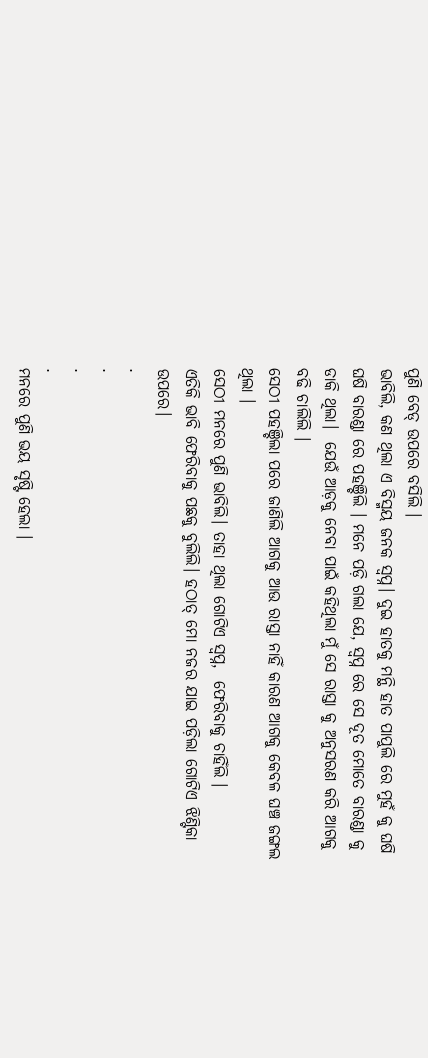ପୁଣି ବେଡ୍ ଉପରେ ବସିଲି ।
ଭାବିଲି, କଣ ଥିଲା ଏ ବିସ୍ମୟ ଜନକ ସ୍ଵପ୍ନ। ଦୁଇ ହାତକୁ ମନ୍ଥି ହାତ ପାପୁଲି ରେ ମୁହଁ କୁ ଘଷି ଘଷି ବାରଣ୍ଡା ରେ ପହଞ୍ଚିଲି । ମନେ ପଡ଼ି ଗଲା ଯେ, ସ୍ଵପ୍ନ ରେ ସେ ଦୂତ ମୋତେ ବାରଣ୍ଡା କୁ ଡାକି ଥିଲା।  ଯେଉଁ ଆଡ଼କୁ ନେବା ପାଇଁ କହିଥିଲା ମୁଁ ସେ ରାସ୍ତା କୁ ଅନୁସରଣ କରି ଆଗକୁ ବଢି ଚାଲିଲି ।
ସେଠୀ ପହଞ୍ଚିଲା ପରେ ଜାଣିଲି ଆଗକୁ ଆଉ ରାସ୍ତା ନାହିଁ କାରଣ ଆଗକୁ କେବଳ ଘଞ୍ଚ ଜଙ୍ଗଲ ଥିଲା ।
ସେଠୀ ମନରେ ପୁଣି ଭାବିଲି। ତାହା ଥିଲା ଗୋଟିଏ ସ୍ଵପ୍ନ,  ଫେରିବାକୁ ଚାହିଁଲି ।
ଏତିକି ଭାବି ଫେରିବାକୁ ପଛକୁ ବୁଲିଲି। ହଠାତ୍ ମୋ ନଜର ଯାଇ ପଡ଼ିଲା ଗୋଟିଏ ଝିଣ୍ଟିକା ଉପରେ।
.
.
.
.
ମନରେ ପୁଣି ଭୟ ସୃଷ୍ଟି ହେଲା ।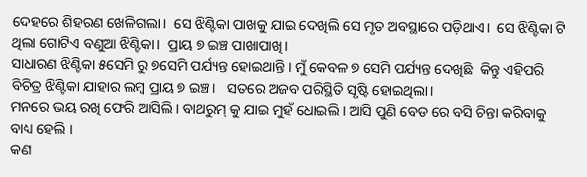ଦେହରେ ଶିହରଣ ଖେଳିଗଲା।  ସେ ଝିଣ୍ଟିକା ପାଖକୁ ଯାଇ ଦେଖିଲି ସେ ମୃତ ଅବସ୍ଥାରେ ପଡ଼ିଥାଏ।  ସେ ଝିଣ୍ଟିକା ଟି ଥିଲା ଗୋଟିଏ ବଣୁଆ ଝିଣ୍ଟିକା।  ପ୍ରାୟ ୭ ଇଞ୍ଚ ପାଖାପାଖି।
ସାଧାରଣ ଝିଣ୍ଟିକା ୫ସେମି ରୁ ୭ସେମି ପର୍ଯ୍ୟନ୍ତ ହୋଇଥାନ୍ତି । ମୁଁ କେବଳ ୭ ସେମି ପର୍ଯ୍ୟନ୍ତ ଦେଖିଛି  କିନ୍ତୁ ଏହିପରି ବିଚିତ୍ର ଝିଣ୍ଟିକା ଯାହାର ଲମ୍ବ ପ୍ରାୟ ୭ ଇଞ୍ଚ।   ସତରେ ଅଜବ ପରିସ୍ଥିତି ସୃଷ୍ଟି ହୋଇଥିଲା।
ମନରେ ଭୟ ରଖି ଫେରି ଆସିଲି । ବାଥରୁମ୍ କୁ ଯାଇ ମୁହଁ ଧୋଇଲି । ଆସି ପୁଣି ବେଡ ରେ ବସି ଚିନ୍ତା କରିବାକୁ ବାଧ୍ୟ ହେଲି ।
କଣ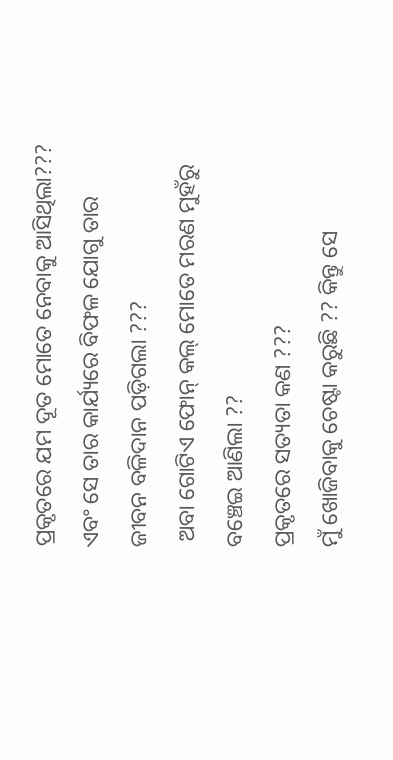ପ୍ରକୃତରେ ଯମ ଦୂତ ମୋତେ ନେବାକୁ ଆସିଥିଲା???
ଏବଂ ସେ ତାର କାର୍ଯ୍ୟରେ ବିଫଳ ଯୋଗୁ ତାର ଜୀବନ ବଳିଦାନ ପଡ଼ିଗଲା ???
 ଅବା ଗୋଟିଏ ଫୋନ୍ କଲ୍ ମୋତେ ମରଣ ମୁହଁରୁ ବଞ୍ଚେଇ ଆଣିଲା ??
ପ୍ରକୃତରେ ସତ୍ୟତା କଣ ???
ମୁଁ ଖୋଜିବାକୁ ଚେଷ୍ଟା କରୁଛି ?? କିନ୍ତୁ ସେ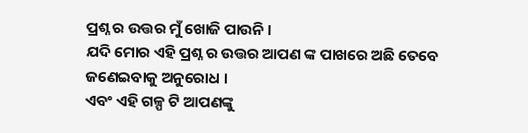ପ୍ରଶ୍ନ ର ଉତ୍ତର ମୁଁ ଖୋଜି ପାଉନି ।
ଯଦି ମୋର ଏହି ପ୍ରଶ୍ନ ର ଉତ୍ତର ଆପଣ ଙ୍କ ପାଖରେ ଅଛି ତେବେ ଜଣେଇବାକୁ ଅନୁରୋଧ ।
ଏବଂ ଏହି ଗଳ୍ପ ଟି ଆପଣଙ୍କୁ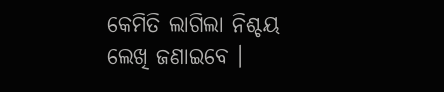କେମିତି ଲାଗିଲା ନିଶ୍ଚୟ ଲେଖି ଜଣାଇବେ ।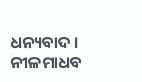ଧନ୍ୟବାଦ ।
ନୀଳମାଧବ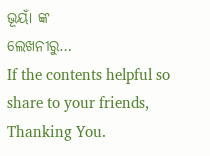ଭୂୟାଁ ଙ୍କ
ଲେଖନୀରୁ…
If the contents helpful so share to your friends, Thanking You.